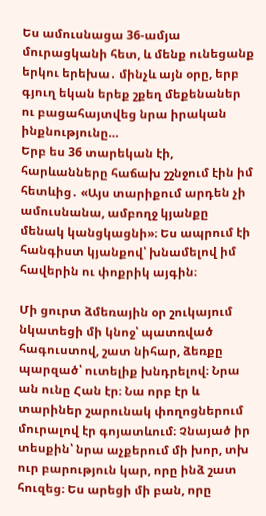Ես ամուսնացա 36-ամյա մուրացկանի հետ, և մենք ունեցանք երկու երեխա․ մինչև այն օրը, երբ գյուղ եկան երեք շքեղ մեքենաներ ու բացահայտվեց նրա իրական ինքնությունը…
Երբ ես 36 տարեկան էի, հարևանները հաճախ շշնջում էին իմ հետևից․ «Այս տարիքում արդեն չի ամուսնանա, ամբողջ կյանքը մենակ կանցկացնի»։ Ես ապրում էի հանգիստ կյանքով՝ խնամելով իմ հավերին ու փոքրիկ այգին։

Մի ցուրտ ձմեռային օր շուկայում նկատեցի մի կնոջ՝ պատռված հագուստով, շատ նիհար, ձեռքը պարզած՝ ուտելիք խնդրելով։ Նրա ան ունը Հան էր։ Նա որբ էր և տարիներ շարունակ փողոցներում մուրալով էր գոյատևում։ Չնայած իր տեսքին՝ նրա աչքերում մի խոր, տխ ուր բարություն կար, որը ինձ շատ հուզեց։ Ես արեցի մի բան, որը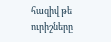հազիվ թե ուրիշները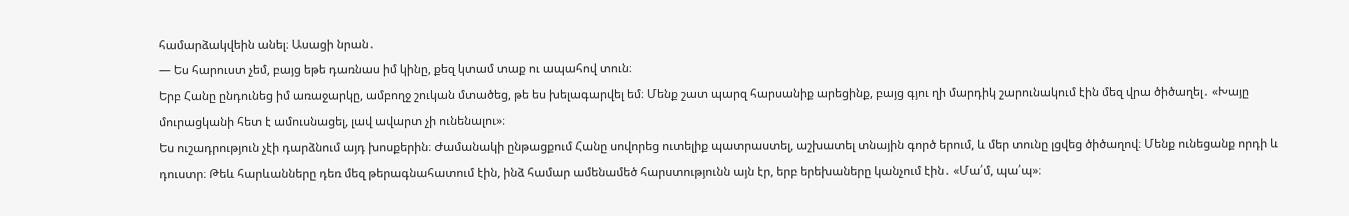համարձակվեին անել։ Ասացի նրան․
— Ես հարուստ չեմ, բայց եթե դառնաս իմ կինը, քեզ կտամ տաք ու ապահով տուն։
Երբ Հանը ընդունեց իմ առաջարկը, ամբողջ շուկան մտածեց, թե ես խելագարվել եմ։ Մենք շատ պարզ հարսանիք արեցինք, բայց գյու ղի մարդիկ շարունակում էին մեզ վրա ծիծաղել․ «Խայը մուրացկանի հետ է ամուսնացել, լավ ավարտ չի ունենալու»։
Ես ուշադրություն չէի դարձնում այդ խոսքերին։ Ժամանակի ընթացքում Հանը սովորեց ուտելիք պատրաստել, աշխատել տնային գործ երում, և մեր տունը լցվեց ծիծաղով։ Մենք ունեցանք որդի և դուստր։ Թեև հարևանները դեռ մեզ թերագնահատում էին, ինձ համար ամենամեծ հարստությունն այն էր, երբ երեխաները կանչում էին․ «Մա՛մ, պա՛պ»։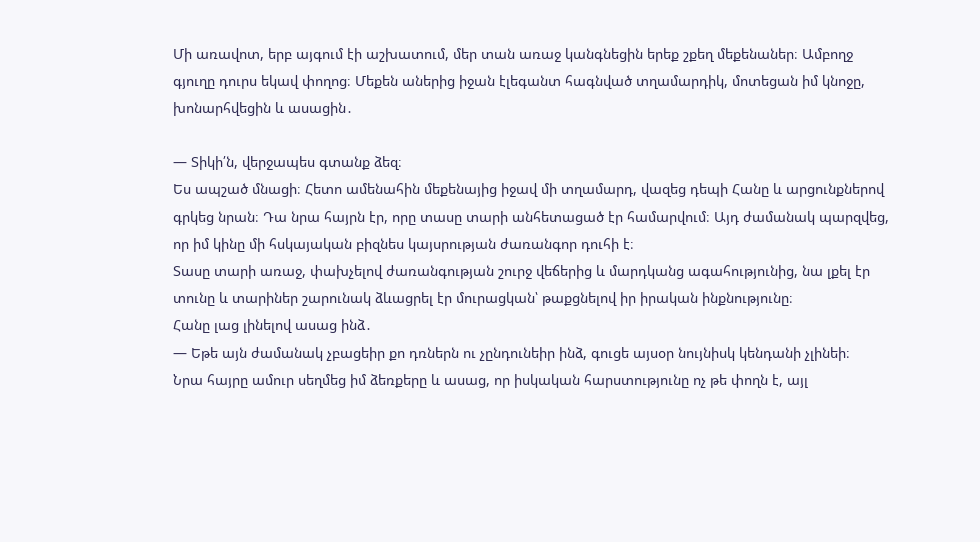Մի առավոտ, երբ այգում էի աշխատում, մեր տան առաջ կանգնեցին երեք շքեղ մեքենաներ։ Ամբողջ գյուղը դուրս եկավ փողոց։ Մեքեն աներից իջան էլեգանտ հագնված տղամարդիկ, մոտեցան իմ կնոջը, խոնարհվեցին և ասացին․

— Տիկի՛ն, վերջապես գտանք ձեզ։
Ես ապշած մնացի։ Հետո ամենահին մեքենայից իջավ մի տղամարդ, վազեց դեպի Հանը և արցունքներով գրկեց նրան։ Դա նրա հայրն էր, որը տասը տարի անհետացած էր համարվում։ Այդ ժամանակ պարզվեց, որ իմ կինը մի հսկայական բիզնես կայսրության ժառանգոր դուհի է։
Տասը տարի առաջ, փախչելով ժառանգության շուրջ վեճերից և մարդկանց ագահությունից, նա լքել էր տունը և տարիներ շարունակ ձևացրել էր մուրացկան՝ թաքցնելով իր իրական ինքնությունը։
Հանը լաց լինելով ասաց ինձ․
— Եթե այն ժամանակ չբացեիր քո դռներն ու չընդունեիր ինձ, գուցե այսօր նույնիսկ կենդանի չլինեի։
Նրա հայրը ամուր սեղմեց իմ ձեռքերը և ասաց, որ իսկական հարստությունը ոչ թե փողն է, այլ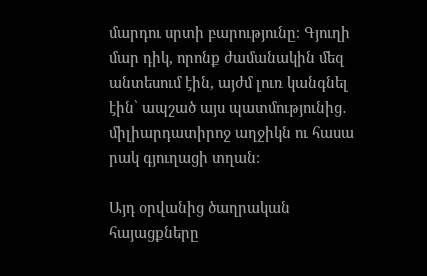մարդու սրտի բարությունը։ Գյուղի մար դիկ, որոնք ժամանակին մեզ անտեսում էին, այժմ լուռ կանգնել էին՝ ապշած այս պատմությունից․ միլիարդատիրոջ աղջիկն ու հասա րակ գյուղացի տղան։

Այդ օրվանից ծաղրական հայացքները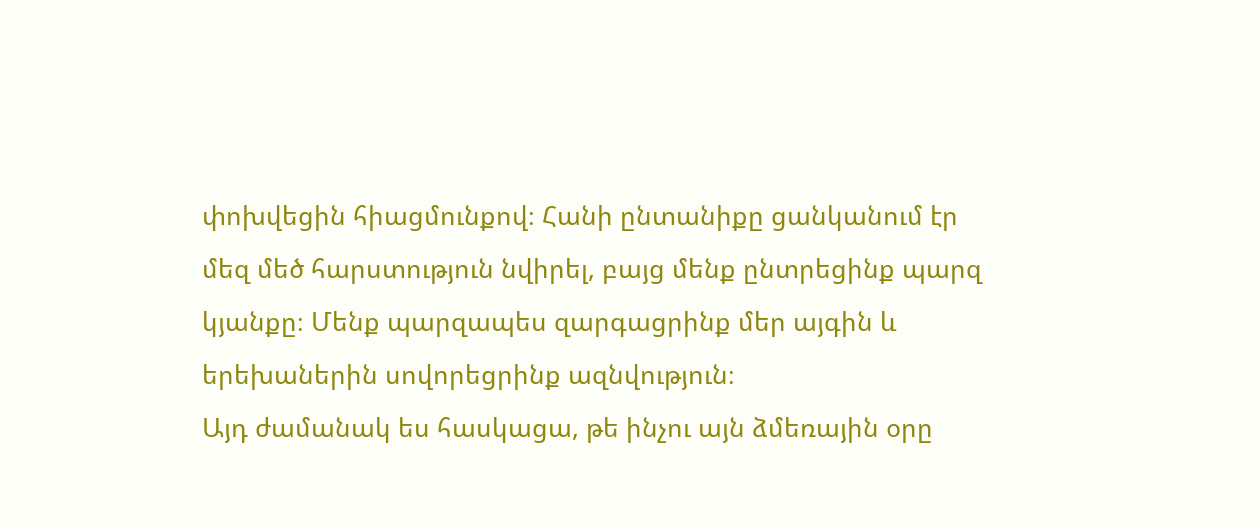փոխվեցին հիացմունքով։ Հանի ընտանիքը ցանկանում էր մեզ մեծ հարստություն նվիրել, բայց մենք ընտրեցինք պարզ կյանքը։ Մենք պարզապես զարգացրինք մեր այգին և երեխաներին սովորեցրինք ազնվություն։
Այդ ժամանակ ես հասկացա, թե ինչու այն ձմեռային օրը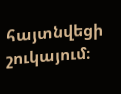հայտնվեցի շուկայում։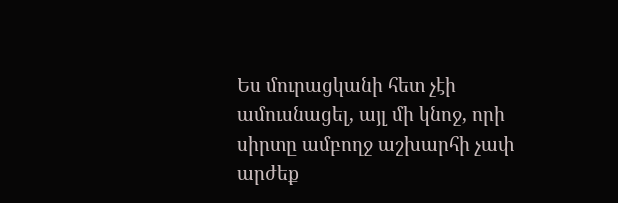Ես մուրացկանի հետ չէի ամուսնացել, այլ մի կնոջ, որի սիրտը ամբողջ աշխարհի չափ արժեք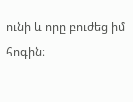ունի և որը բուժեց իմ հոգին։